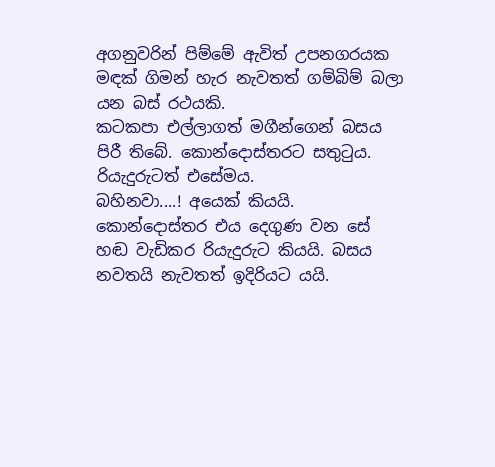අගනුවරින් පිම්මේ ඇවිත් උපනගරයක මඳක් ගිමන් හැර නැවතත් ගම්බිම් බලා යන බස් රථයකි.
කටකපා එල්ලාගත් මගීන්ගෙන් බසය පිරී තිබේ. කොන්දොස්තරට සතුටුය. රියැදුරුටත් එසේමය.
බහිනවා....! අයෙක් කියයි. කොන්දොස්තර එය දෙගුණ වන සේ හඬ වැඩිකර රියැදුරුට කියයි. බසය නවතයි නැවතත් ඉදිරියට යයි.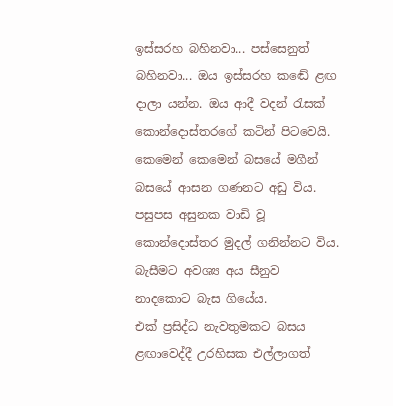ඉස්සරහ බහිනවා... පස්සෙනුත් බහිනවා... ඔය ඉස්සරහ කඬේ ළඟ දාලා යන්න. ඔය ආදී වදන් රැසක් කොන්දොස්තරගේ කටින් පිටවෙයි.
කෙමෙන් කෙමෙන් බසයේ මගීන් බසයේ ආසන ගණනට අඩු විය. පසුපස අසුනක වාඩි වූ කොන්දොස්තර මුදල් ගනින්නට විය. බැසීමට අවශ්‍ය අය සීනුව නාදකොට බැස ගියේය.
එක් ප්‍රසිද්ධ නැවතුමකට බසය ළඟාවෙද්දී උරහිසක එල්ලාගත්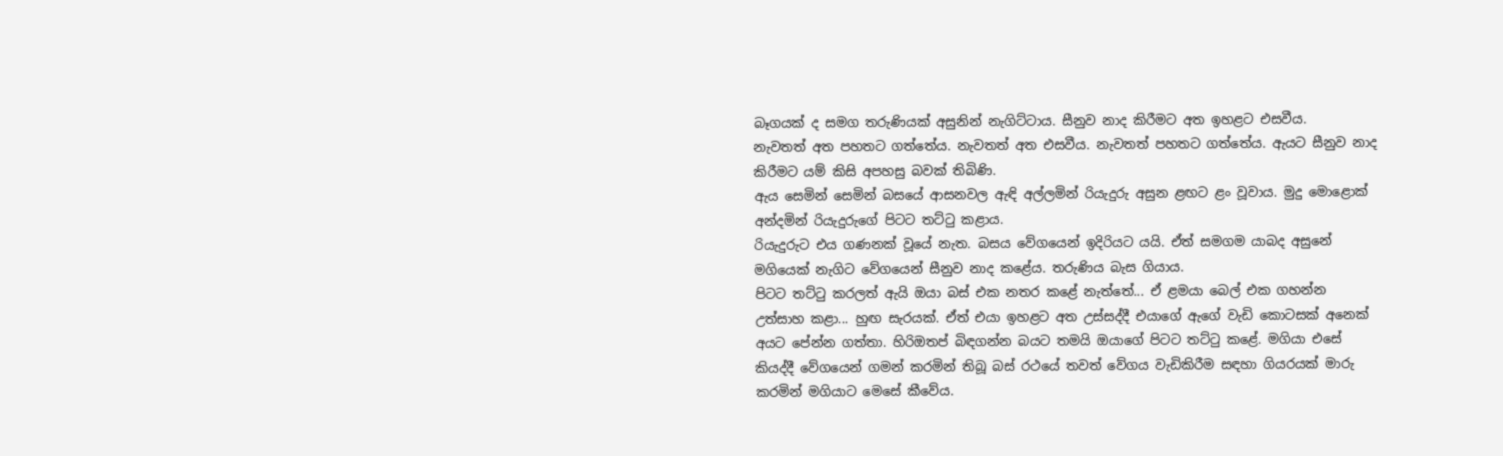බෑගයක් ද සමග තරුණියක් අසුනින් නැගිට්ටාය. සීනුව නාද කිරීමට අත ඉහළට එසවීය.
නැවතත් අත පහතට ගත්තේය. නැවතත් අත එසවීය. නැවතත් පහතට ගත්තේය. ඇයට සීනුව නාද කිරීමට යම් කිසි අපහසු බවක් තිබිණි.
ඇය සෙමින් සෙමින් බසයේ ආසනවල ඇඳි අල්ලමින් රියැදුරු අසුන ළඟට ළං වූවාය. මුදු මොළොක් අන්දමින් රියැදුරුගේ පිටට තට්ටු කළාය.
රියැදුරුට එය ගණනක් වූයේ නැත. බසය වේගයෙන් ඉදිරියට යයි. ඒත් සමගම යාබද අසුනේ මගියෙක් නැගිට වේගයෙන් සීනුව නාද කළේය. තරුණිය බැස ගියාය.
පිටට තට්ටු කරලත් ඇයි ඔයා බස් එක නතර කළේ නැත්තේ... ඒ ළමයා බෙල් එක ගහන්න උත්සාහ කළා... හුඟ සැරයක්. ඒත් එයා ඉහළට අත උස්සද්දී එයාගේ ඇගේ වැඩි කොටසක් අනෙක් අයට පේන්න ගත්තා. හිරිඔතප් බිඳගන්න බයට තමයි ඔයාගේ පිටට තට්ටු කළේ. මගියා එසේ කියද්දී වේගයෙන් ගමන් කරමින් තිබූ බස් රථයේ තවත් වේගය වැඩිකිරීම සඳහා ගියරයක් මාරු කරමින් මගියාට මෙසේ කීවේය.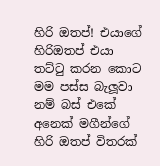හිරි ඔතප්! එයාගේ හිරිඔතප් එයා තට්ටු කරන කොට මම පස්ස බැලූවා නම් බස් එකේ අනෙක් මගීන්ගේ හිරි ඔතප් විතරක්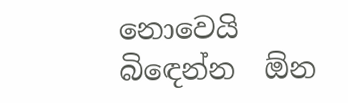නොවෙයි බිඳෙන්න  ඕන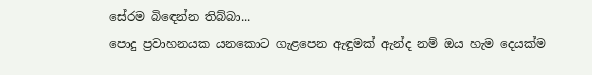සේරම බිඳෙන්න තිබ්බා...
පොදු ප්‍රවාහනයක යනකොට ගැළපෙන ඇඳුමක් ඇන්ද නම් ඔය හැම දෙයක්ම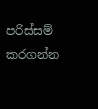පරිස්සම් කරගන්න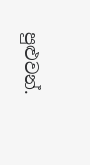පුළුවන්.